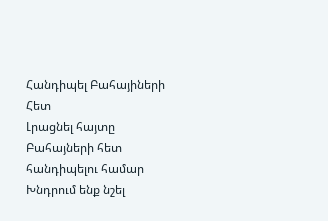Հանդիպել Բահայիների Հետ
Լրացնել հայտը Բահայների հետ հանդիպելու համար
Խնդրում ենք նշել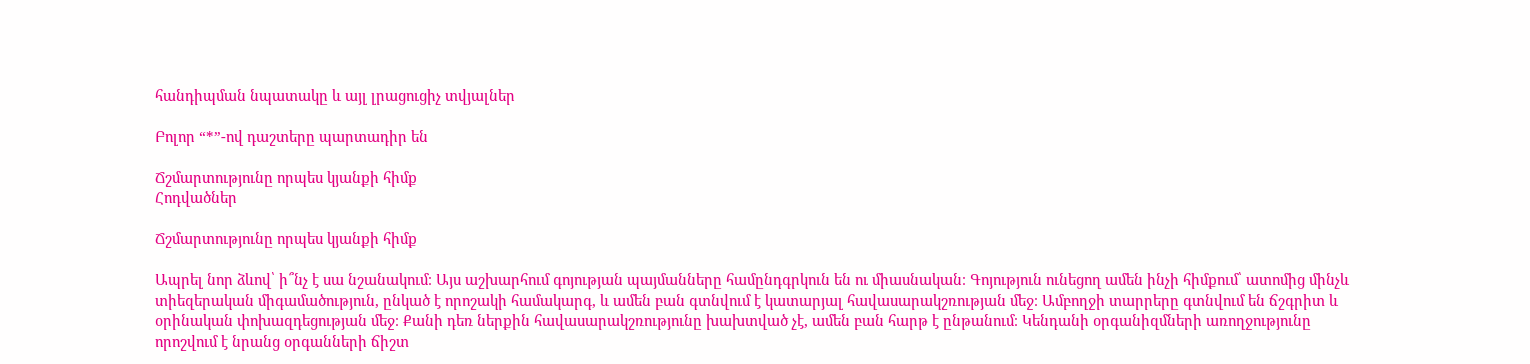հանդիպման նպատակը և այլ լրացուցիչ տվյալներ

Բոլոր “*”-ով դաշտերը պարտադիր են

Ճշմարտությունը որպես կյանքի հիմք
Հոդվածներ

Ճշմարտությունը որպես կյանքի հիմք

Ապրել նոր ձևով՝ ի՞նչ է սա նշանակում։ Այս աշխարհում գոյության պայմանները համընդգրկուն են ու միասնական։ Գոյություն ունեցող ամեն ինչի հիմքում՝ ատոմից մինչև տիեզերական միգամածություն, ընկած է որոշակի համակարգ, և ամեն բան գտնվում է կատարյալ հավասարակշռության մեջ։ Ամբողջի տարրերը գտնվում են ճշգրիտ և օրինական փոխազդեցության մեջ։ Քանի դեռ ներքին հավասարակշռությունը խախտված չէ, ամեն բան հարթ է ընթանում։ Կենդանի օրգանիզմների առողջությունը որոշվում է նրանց օրգանների ճիշտ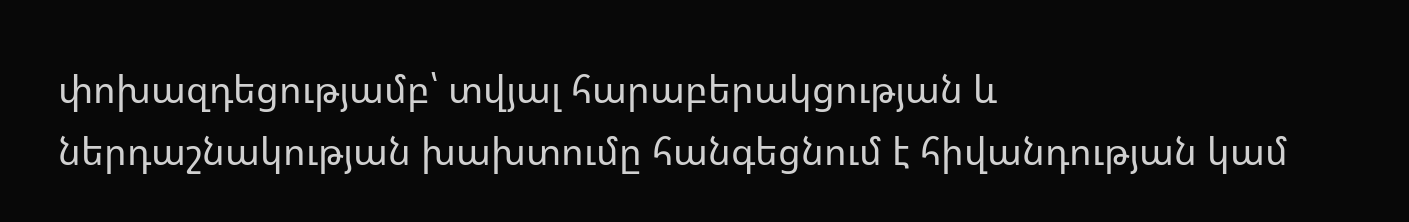փոխազդեցությամբ՝ տվյալ հարաբերակցության և ներդաշնակության խախտումը հանգեցնում է հիվանդության կամ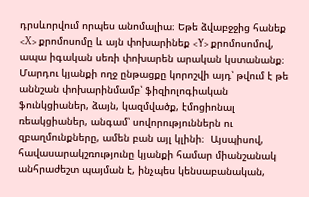դրսևորվում որպես անոմալիա։ Եթե ձվաբջջից հանեք <X> քրոմոսոմը և այն փոխարինեք <Y> քրոմոսոմով, ապա իգական սեռի փոխարեն արական կստանանք։ Մարդու կյանքի ողջ ընթացքը կորոշվի այդ՝ թվում է թե աննշան փոխարինմամբ՝ ֆիզիոլոգիական ֆունկցիաներ, ձայն, կազմվածք, էմոցիոնալ ռեակցիաներ, անգամ՝ սովորություններն ու զբաղմունքները, ամեն բան այլ կլինի։  Այսպիսով, հավասարակշռությունը կյանքի համար միանշանակ անհրաժեշտ պայման է, ինչպես կենսաբանական,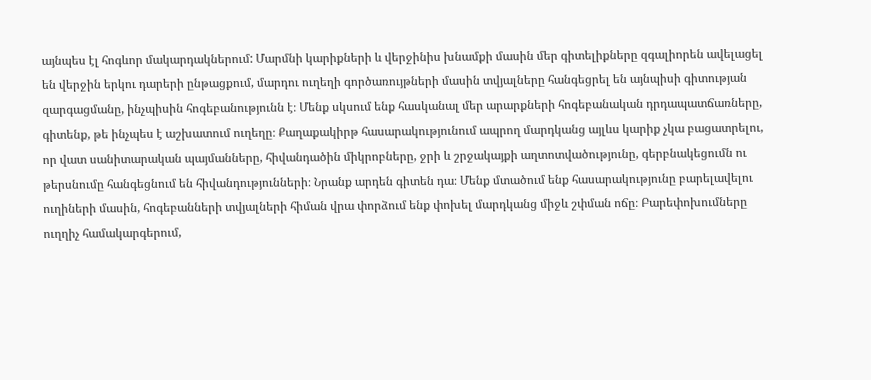այնպես էլ հոգևոր մակարդակներում: Մարմնի կարիքների և վերջինիս խնամքի մասին մեր գիտելիքները զգալիորեն ավելացել են վերջին երկու դարերի ընթացքում, մարդու ուղեղի գործառույթների մասին տվյալները հանգեցրել են այնպիսի գիտության զարգացմանը, ինչպիսին հոգեբանությունն է։ Մենք սկսում ենք հասկանալ մեր արարքների հոգեբանական դրդապատճառները, գիտենք, թե ինչպես է աշխատում ուղեղը։ Քաղաքակիրթ հասարակությունում ապրող մարդկանց այլևս կարիք չկա բացատրելու, որ վատ սանիտարական պայմանները, հիվանդածին միկրոբները, ջրի և շրջակայքի աղտոտվածությունը, գերբնակեցումն ու թերսնումը հանգեցնում են հիվանդությունների։ Նրանք արդեն գիտեն դա։ Մենք մտածում ենք հասարակությունը բարելավելու ուղիների մասին, հոգեբանների տվյալների հիման վրա փորձում ենք փոխել մարդկանց միջև շփման ոճը։ Բարեփոխումները ուղղիչ համակարգերում,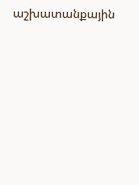աշխատանքային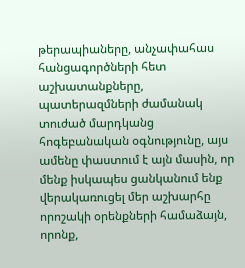թերապիաները, անչափահաս հանցագործների հետ աշխատանքները, պատերազմների ժամանակ տուժած մարդկանց հոգեբանական օգնությունը, այս ամենը փաստում է այն մասին, որ մենք իսկապես ցանկանում ենք վերակառուցել մեր աշխարհը որոշակի օրենքների համաձայն, որոնք,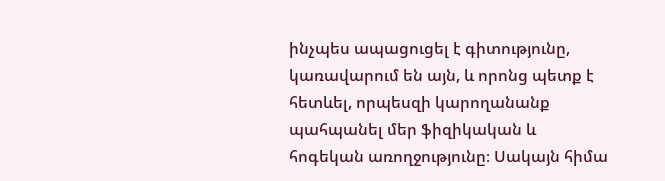ինչպես ապացուցել է գիտությունը, կառավարում են այն, և որոնց պետք է հետևել, որպեսզի կարողանանք պահպանել մեր ֆիզիկական և հոգեկան առողջությունը։ Սակայն հիմա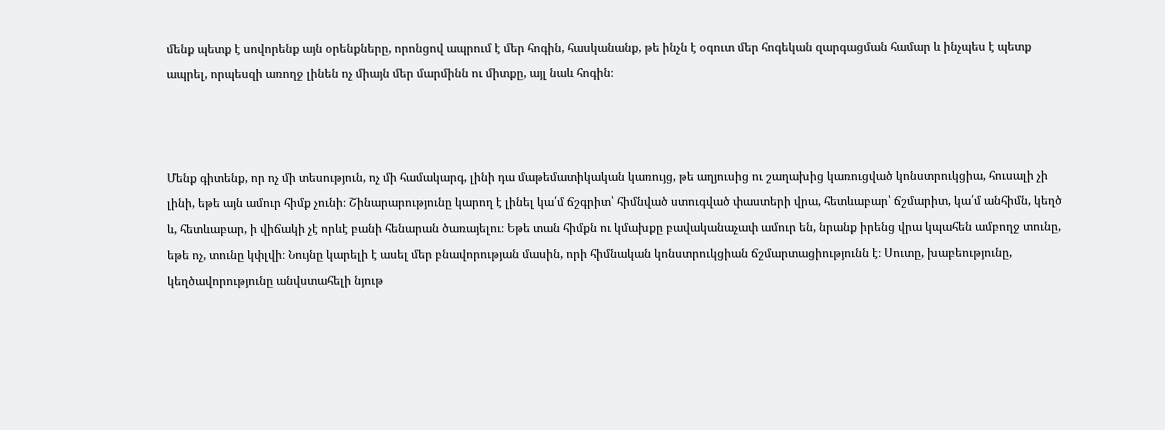մենք պետք է սովորենք այն օրենքները, որոնցով ապրում է մեր հոգին, հասկանանք, թե ինչն է օգուտ մեր հոգեկան զարգացման համար և ինչպես է պետք ապրել, որպեսզի առողջ լինեն ոչ միայն մեր մարմինն ու միտքը, այլ նաև հոգին։



Մենք գիտենք, որ ոչ մի տեսություն, ոչ մի համակարգ, լինի դա մաթեմատիկական կառույց, թե աղյուսից ու շաղախից կառուցված կոնստրուկցիա, հուսալի չի լինի, եթե այն ամուր հիմք չունի։ Շինարարությունը կարող է լինել կա՛մ ճշգրիտ՝ հիմնված ստուգված փաստերի վրա, հետևաբար՝ ճշմարիտ, կա՛մ անհիմն, կեղծ և, հետևաբար, ի վիճակի չէ որևէ բանի հենարան ծառայելու։ Եթե տան հիմքն ու կմախքը բավականաչափ ամուր են, նրանք իրենց վրա կպահեն ամբողջ տունը, եթե ոչ, տունը կփլվի։ Նույնը կարելի է ասել մեր բնավորության մասին, որի հիմնական կոնստրուկցիան ճշմարտացիությունն է։ Սուտը, խաբեությունը, կեղծավորությունը անվստահելի նյութ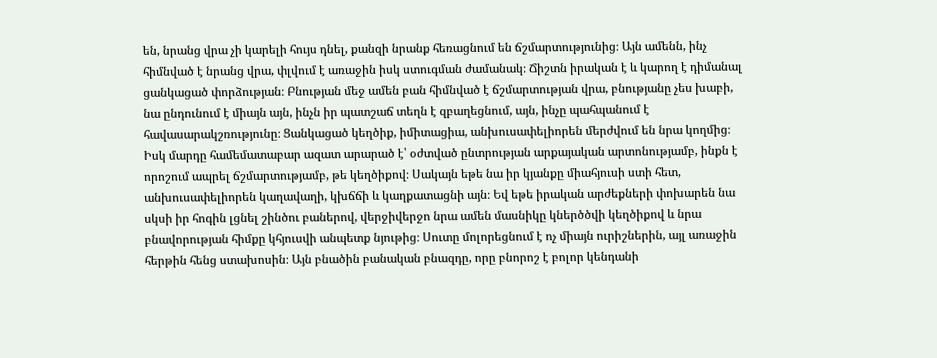են, նրանց վրա չի կարելի հույս դնել, քանզի նրանք հեռացնում են ճշմարտությունից։ Այն ամենն, ինչ հիմնված է նրանց վրա, փլվում է առաջին իսկ ստուգման ժամանակ։ Ճիշտն իրական է և կարող է դիմանալ ցանկացած փորձության։ Բնության մեջ ամեն բան հիմնված է ճշմարտության վրա, բնությանը չես խաբի, նա ընդունում է միայն այն, ինչն իր պատշաճ տեղն է զբաղեցնում, այն, ինչը պահպանում է հավասարակշռությունը։ Ցանկացած կեղծիք, իմիտացիա, անխուսափելիորեն մերժվում են նրա կողմից։ Իսկ մարդը համեմատաբար ազատ արարած է՝ օժտված ընտրության արքայական արտոնությամբ, ինքն է որոշում ապրել ճշմարտությամբ, թե կեղծիքով։ Սակայն եթե նա իր կյանքը միահյուսի ստի հետ, անխուսափելիորեն կաղավաղի, կխճճի և կաղքատացնի այն։ Եվ եթե իրական արժեքների փոխարեն նա սկսի իր հոգին լցնել շինծու բաներով, վերջիվերջո նրա ամեն մասնիկը կներծծվի կեղծիքով և նրա բնավորության հիմքը կհյուսվի անպետք նյութից։ Սուտը մոլորեցնում է ոչ միայն ուրիշներին, այլ առաջին հերթին հենց ստախոսին։ Այն բնածին բանական բնազդը, որը բնորոշ է բոլոր կենդանի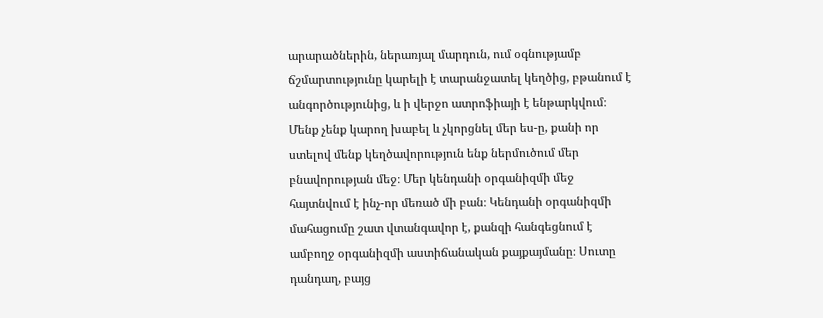արարածներին, ներառյալ մարդուն, ում օգնությամբ ճշմարտությունը կարելի է տարանջատել կեղծից, բթանում է անգործությունից, և ի վերջո ատրոֆիայի է ենթարկվում։ Մենք չենք կարող խաբել և չկորցնել մեր ես-ը, քանի որ ստելով մենք կեղծավորություն ենք ներմուծում մեր բնավորության մեջ։ Մեր կենդանի օրգանիզմի մեջ հայտնվում է ինչ-որ մեռած մի բան։ Կենդանի օրգանիզմի մահացումը շատ վտանգավոր է, քանզի հանգեցնում է ամբողջ օրգանիզմի աստիճանական քայքայմանը։ Սուտը դանդաղ, բայց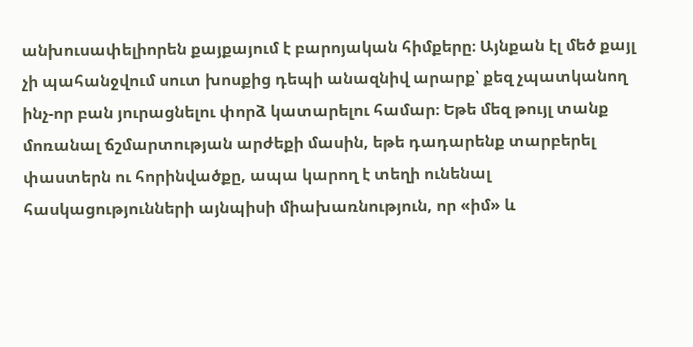անխուսափելիորեն քայքայում է բարոյական հիմքերը։ Այնքան էլ մեծ քայլ չի պահանջվում սուտ խոսքից դեպի անազնիվ արարք՝ քեզ չպատկանող ինչ-որ բան յուրացնելու փորձ կատարելու համար։ Եթե մեզ թույլ տանք մոռանալ ճշմարտության արժեքի մասին, եթե դադարենք տարբերել փաստերն ու հորինվածքը, ապա կարող է տեղի ունենալ հասկացությունների այնպիսի միախառնություն, որ «իմ» և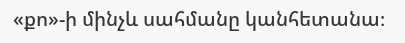«քո»-ի մինչև սահմանը կանհետանա։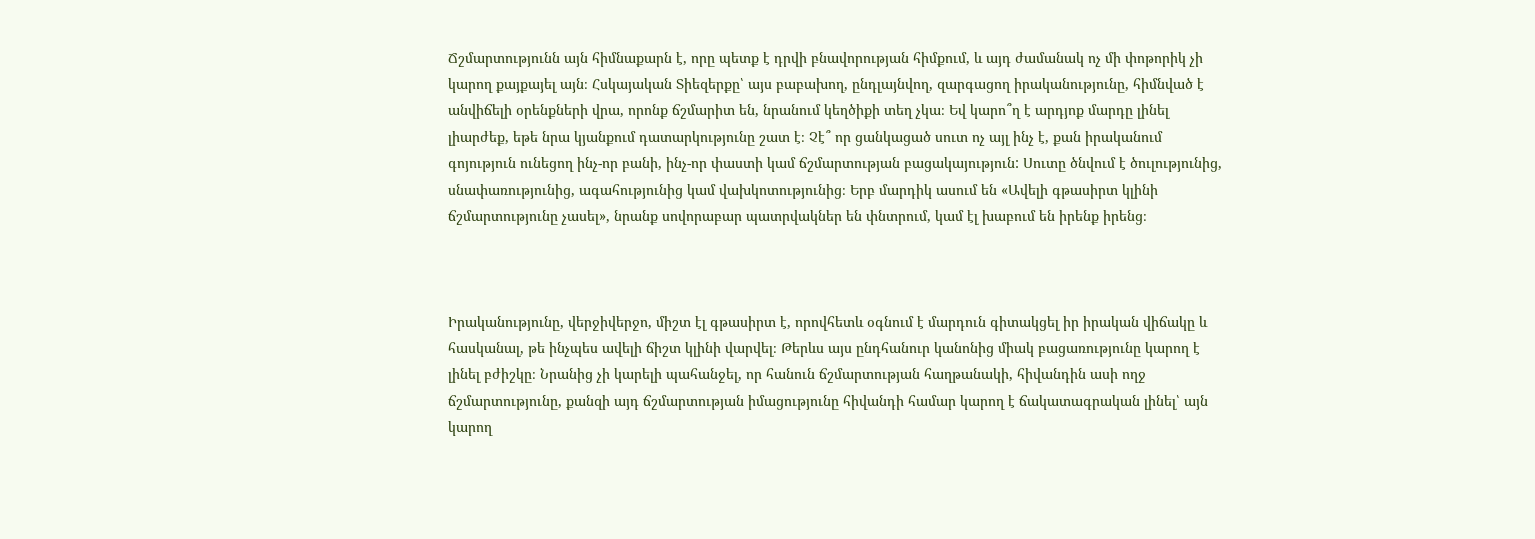Ճշմարտությունն այն հիմնաքարն է, որը պետք է դրվի բնավորության հիմքում, և այդ ժամանակ ոչ մի փոթորիկ չի կարող քայքայել այն։ Հսկայական Տիեզերքը՝ այս բաբախող, ընդլայնվող, զարգացող իրականությունը, հիմնված է անվիճելի օրենքների վրա, որոնք ճշմարիտ են, նրանում կեղծիքի տեղ չկա։ Եվ կարո՞ղ է արդյոք մարդը լինել լիարժեք, եթե նրա կյանքում դատարկությունը շատ է։ Չէ՞ որ ցանկացած սուտ ոչ այլ ինչ է, քան իրականում գոյություն ունեցող ինչ-որ բանի, ինչ-որ փաստի կամ ճշմարտության բացակայություն: Սուտը ծնվում է ծուլությունից, սնափառությունից, ագահությունից կամ վախկոտությունից։ Երբ մարդիկ ասում են «Ավելի գթասիրտ կլինի ճշմարտությունը չասել», նրանք սովորաբար պատրվակներ են փնտրում, կամ էլ խաբում են իրենք իրենց։



Իրականությունը, վերջիվերջո, միշտ էլ գթասիրտ է, որովհետև օգնում է մարդուն գիտակցել իր իրական վիճակը և հասկանալ, թե ինչպես ավելի ճիշտ կլինի վարվել։ Թերևս այս ընդհանուր կանոնից միակ բացառությունը կարող է լինել բժիշկը։ Նրանից չի կարելի պահանջել, որ հանուն ճշմարտության հաղթանակի, հիվանդին ասի ողջ ճշմարտությունը, քանզի այդ ճշմարտության իմացությունը հիվանդի համար կարող է ճակատագրական լինել՝ այն կարող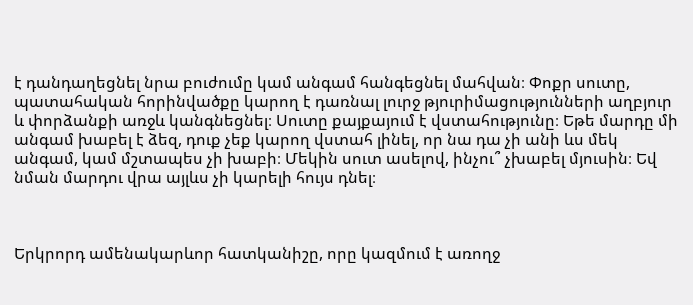է դանդաղեցնել նրա բուժումը կամ անգամ հանգեցնել մահվան։ Փոքր սուտը, պատահական հորինվածքը կարող է դառնալ լուրջ թյուրիմացությունների աղբյուր և փորձանքի առջև կանգնեցնել։ Սուտը քայքայում է վստահությունը։ Եթե մարդը մի անգամ խաբել է ձեզ, դուք չեք կարող վստահ լինել, որ նա դա չի անի ևս մեկ անգամ, կամ մշտապես չի խաբի։ Մեկին սուտ ասելով, ինչու՞ չխաբել մյուսին։ Եվ նման մարդու վրա այլևս չի կարելի հույս դնել։



Երկրորդ ամենակարևոր հատկանիշը, որը կազմում է առողջ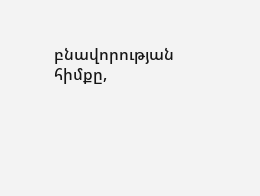բնավորության հիմքը,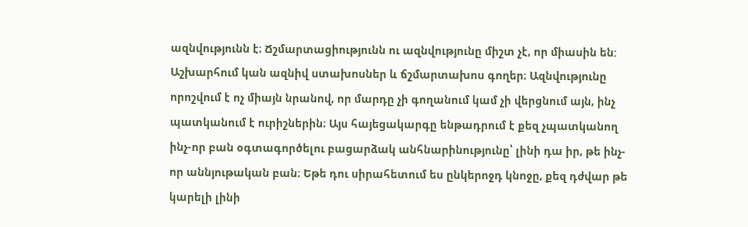ազնվությունն է։ Ճշմարտացիությունն ու ազնվությունը միշտ չէ, որ միասին են: Աշխարհում կան ազնիվ ստախոսներ և ճշմարտախոս գողեր։ Ազնվությունը որոշվում է ոչ միայն նրանով, որ մարդը չի գողանում կամ չի վերցնում այն, ինչ պատկանում է ուրիշներին։ Այս հայեցակարգը ենթադրում է քեզ չպատկանող ինչ-որ բան օգտագործելու բացարձակ անհնարինությունը՝ լինի դա իր, թե ինչ-որ աննյութական բան։ Եթե դու սիրահետում ես ընկերոջդ կնոջը, քեզ դժվար թե կարելի լինի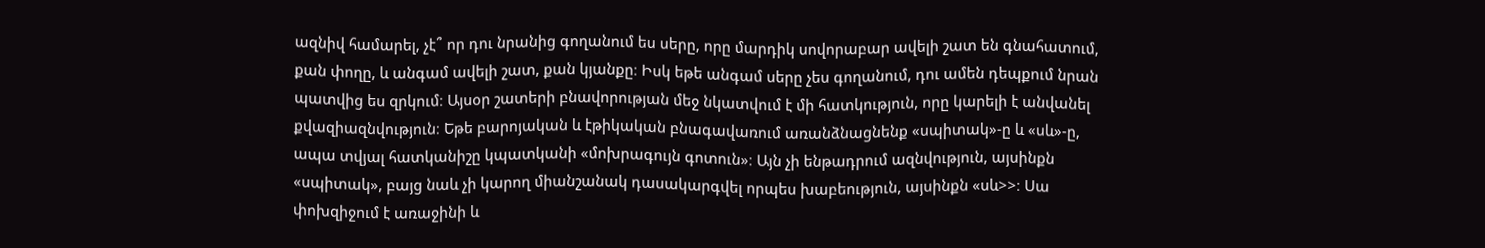ազնիվ համարել, չէ՞ որ դու նրանից գողանում ես սերը, որը մարդիկ սովորաբար ավելի շատ են գնահատում, քան փողը, և անգամ ավելի շատ, քան կյանքը։ Իսկ եթե անգամ սերը չես գողանում, դու ամեն դեպքում նրան պատվից ես զրկում։ Այսօր շատերի բնավորության մեջ նկատվում է մի հատկություն, որը կարելի է անվանել քվազիազնվություն։ Եթե բարոյական և էթիկական բնագավառում առանձնացնենք «սպիտակ»-ը և «սև»-ը, ապա տվյալ հատկանիշը կպատկանի «մոխրագույն գոտուն»։ Այն չի ենթադրում ազնվություն, այսինքն «սպիտակ», բայց նաև չի կարող միանշանակ դասակարգվել որպես խաբեություն, այսինքն «սև>>։ Սա փոխզիջում է առաջինի և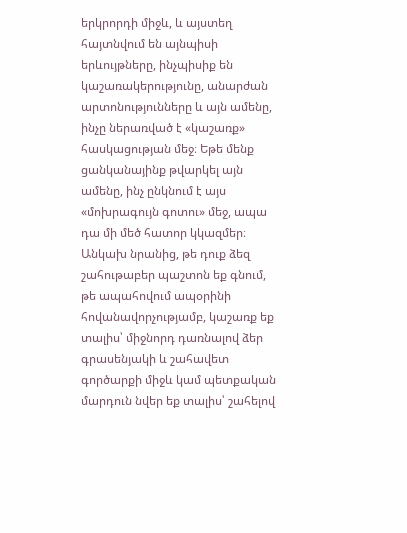երկրորդի միջև, և այստեղ հայտնվում են այնպիսի երևույթները, ինչպիսիք են կաշառակերությունը, անարժան արտոնությունները և այն ամենը, ինչը ներառված է «կաշառք» հասկացության մեջ։ Եթե մենք ցանկանայինք թվարկել այն ամենը, ինչ ընկնում է այս «մոխրագույն գոտու» մեջ, ապա դա մի մեծ հատոր կկազմեր։ Անկախ նրանից, թե դուք ձեզ շահութաբեր պաշտոն եք գնում, թե ապահովում ապօրինի հովանավորչությամբ, կաշառք եք տալիս՝ միջնորդ դառնալով ձեր գրասենյակի և շահավետ գործարքի միջև կամ պետքական մարդուն նվեր եք տալիս՝ շահելով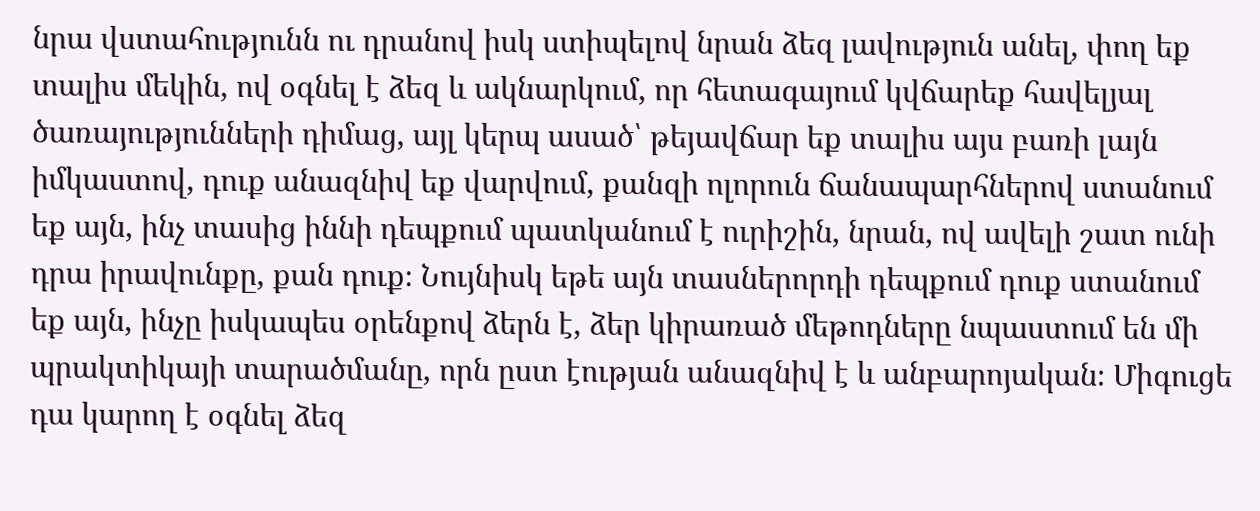նրա վստահությունն ու դրանով իսկ ստիպելով նրան ձեզ լավություն անել, փող եք տալիս մեկին, ով օգնել է ձեզ և ակնարկում, որ հետագայում կվճարեք հավելյալ ծառայությունների դիմաց, այլ կերպ ասած՝ թեյավճար եք տալիս այս բառի լայն իմկաստով, դուք անազնիվ եք վարվում, քանզի ոլորուն ճանապարհներով ստանում եք այն, ինչ տասից իննի դեպքում պատկանում է ուրիշին, նրան, ով ավելի շատ ունի դրա իրավունքը, քան դուք։ Նույնիսկ եթե այն տասներորդի դեպքում դուք ստանում եք այն, ինչը իսկապես օրենքով ձերն է, ձեր կիրառած մեթոդները նպաստում են մի պրակտիկայի տարածմանը, որն ըստ էության անազնիվ է և անբարոյական։ Միգուցե դա կարող է օգնել ձեզ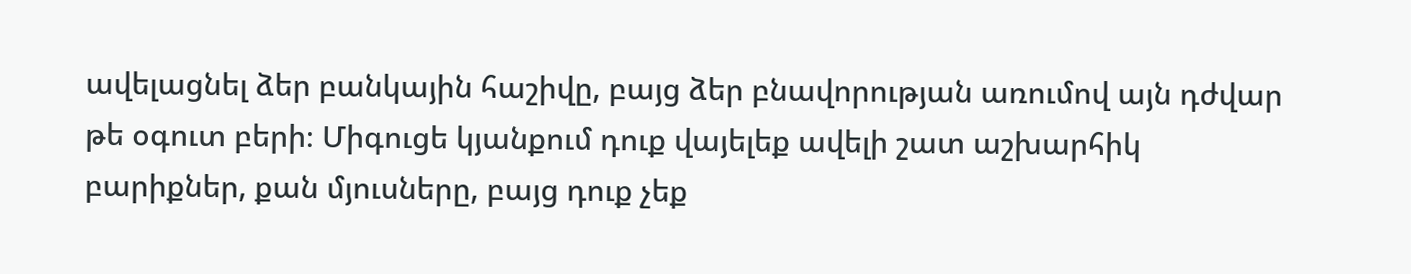ավելացնել ձեր բանկային հաշիվը, բայց ձեր բնավորության առումով այն դժվար թե օգուտ բերի։ Միգուցե կյանքում դուք վայելեք ավելի շատ աշխարհիկ բարիքներ, քան մյուսները, բայց դուք չեք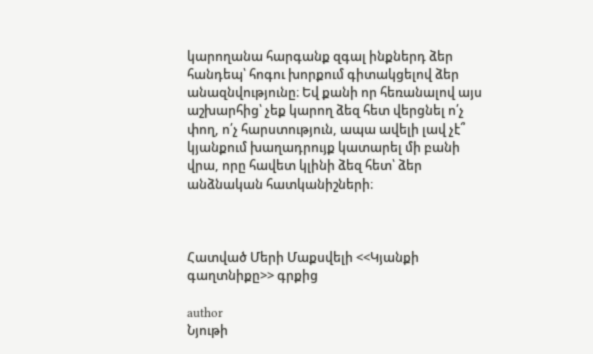կարողանա հարգանք զգալ ինքներդ ձեր հանդեպ՝ հոգու խորքում գիտակցելով ձեր անազնվությունը։ Եվ քանի որ հեռանալով այս աշխարհից՝ չեք կարող ձեզ հետ վերցնել ո՛չ փող, ո՛չ հարստություն, ապա ավելի լավ չէ՞ կյանքում խաղադրույք կատարել մի բանի վրա, որը հավետ կլինի ձեզ հետ՝ ձեր անձնական հատկանիշների։



Հատված Մերի Մաքսվելի <<Կյանքի գաղտնիքը>> գրքից

author
Նյութի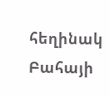հեղինակ
Բահայի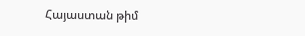Հայաստան թիմ